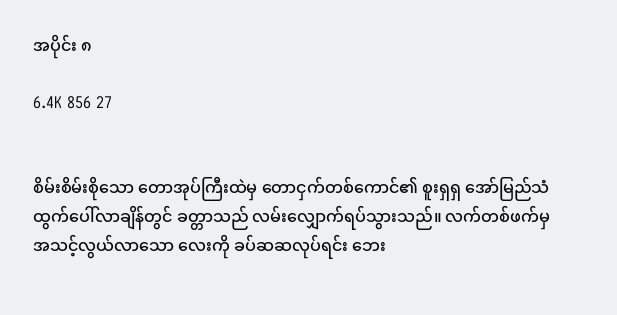အပိုင်း ၈

6.4K 856 27


စိမ်းစိမ်းစိုသော တောအုပ်ကြီးထဲမှ တောငှက်တစ်ကောင်၏ စူးရှရှ အော်မြည်သံ ထွက်ပေါ်လာချိန်တွင် ခတ္တာသည် လမ်းလျှောက်ရပ်သွားသည်။ လက်တစ်ဖက်မှ အသင့်လွယ်လာသော လေးကို ခပ်ဆဆလုပ်ရင်း ဘေး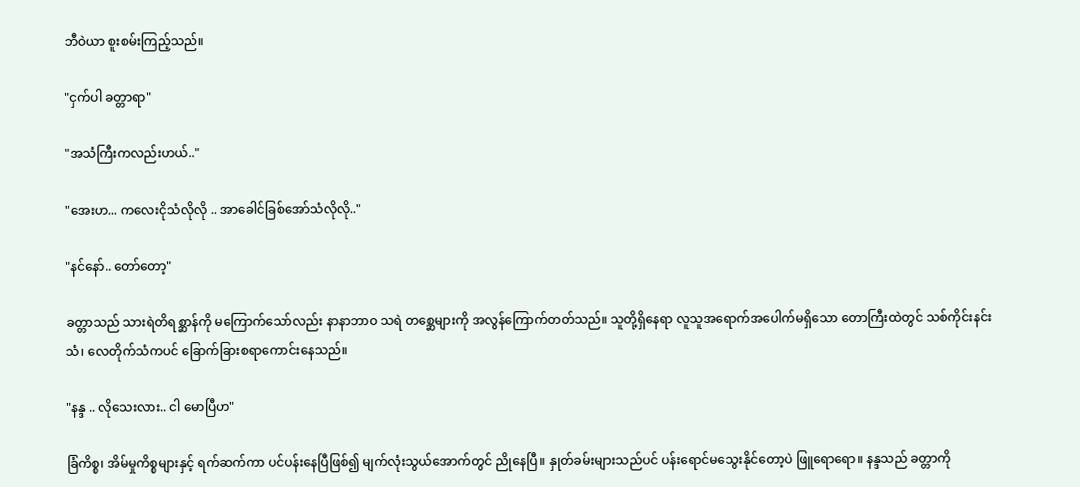ဘီဝဲယာ စူးစမ်းကြည့်သည်။

"ငှက်ပါ ခတ္တာရာ"

"အသံကြီးကလည်းဟယ်.."

"အေးဟ... ကလေးငိုသံလိုလို .. အာခေါင်ခြစ်အော်သံလိုလို.."

"နင်နော်.. တော်တော့"

ခတ္တာသည် သားရဲတိရစ္ဆာန်ကို မကြောက်သော်လည်း နာနာဘာဝ သရဲ တစ္ဆေများကို အလွန်ကြောက်တတ်သည်။ သူတို့ရှိနေရာ လူသူအရောက်အပေါက်မရှိသော တောကြီးထဲတွင် သစ်ကိုင်းနင်းသံ၊ လေတိုက်သံကပင် ခြောက်ခြားစရာကောင်းနေသည်။

"နန္ဒ .. လိုသေးလား.. ငါ မောပြီဟ"

ခြံကိစ္စ၊ အိမ်မှုကိစ္စများနှင့် ရက်ဆက်ကာ ပင်ပန်းနေပြီဖြစ်၍ မျက်လုံးသွယ်အောက်တွင် ညိုနေပြီ။ နှုတ်ခမ်းများသည်ပင် ပန်းရောင်မသွေးနိုင်တော့ပဲ ဖြူရောရော။ နန္ဒသည် ခတ္တာကို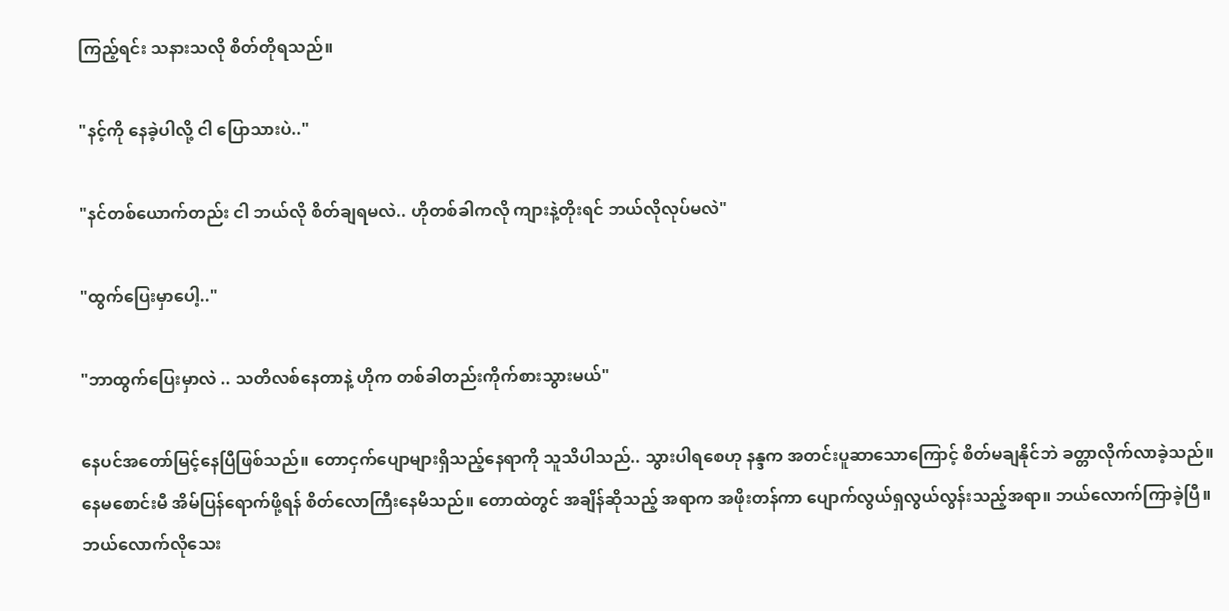ကြည့်ရင်း သနားသလို စိတ်တိုရသည်။

"နင့်ကို နေခဲ့ပါလို့ ငါ ပြောသားပဲ.."

"နင်တစ်ယောက်တည်း ငါ ဘယ်လို စိတ်ချရမလဲ.. ဟိုတစ်ခါကလို ကျားနဲ့တိုးရင် ဘယ်လိုလုပ်မလဲ"

"ထွက်ပြေးမှာပေါ့.."

"ဘာထွက်ပြေးမှာလဲ .. သတိလစ်နေတာနဲ့ ဟိုက တစ်ခါတည်းကိုက်စားသွားမယ်"

နေပင်အတော်မြင့်နေပြီဖြစ်သည်။ တောငှက်ပျောများရှိသည့်နေရာကို သူသိပါသည်.. သွားပါရစေဟု နန္ဒက အတင်းပူဆာသောကြောင့် စိတ်မချနိုင်ဘဲ ခတ္တာလိုက်လာခဲ့သည်။ နေမစောင်းမီ အိမ်ပြန်ရောက်ဖို့ရန် စိတ်လောကြီးနေမိသည်။ တောထဲတွင် အချိန်ဆိုသည့် အရာက အဖိုးတန်ကာ ပျောက်လွယ်ရှလွယ်လွန်းသည့်အရာ။ ဘယ်လောက်ကြာခဲ့ပြီ။ ဘယ်လောက်လိုသေး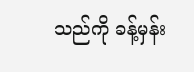သည်ကို ခန့်မှန်း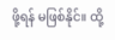ဖို့ရန် မဖြစ်နိုင်။ ထို့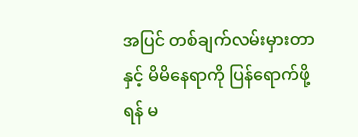အပြင် တစ်ချက်လမ်းမှားတာနှင့် မိမိနေရာကို ပြန်ရောက်ဖို့ရန် မ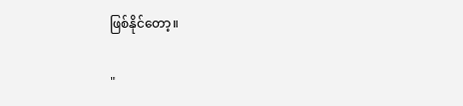ဖြစ်နိုင်တော့။

"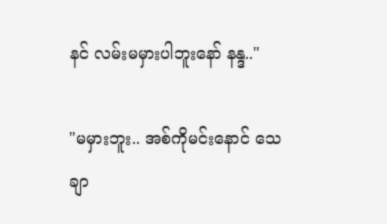နင် လမ်းမမှားပါဘူးနော် နန္ဒ.."

"မမှားဘူး.. အစ်ကိုမင်းနောင် သေချာ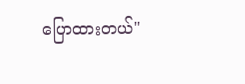ပြောထားတယ်"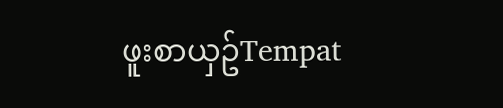ဖူးစာယှဥ်Tempat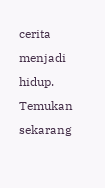cerita menjadi hidup. Temukan sekarang